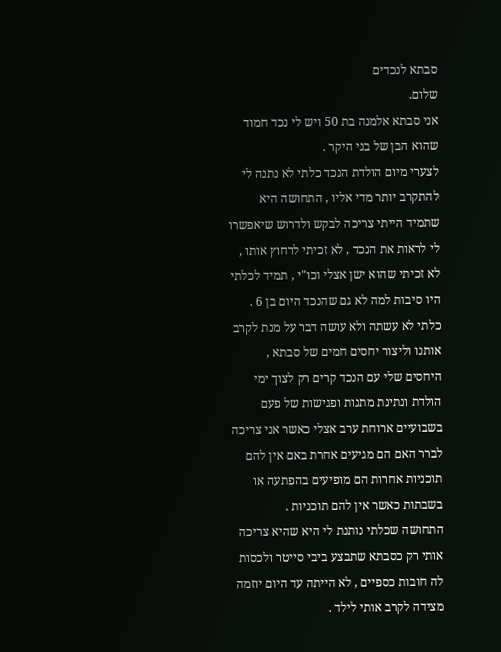סבתא לנכדים
שלום.
אני סבתא אלמנה בת 50 ויש לי נכד חמוד שהוא הבן של בני היקר .
לצערי מיום הולדת הנכד כלתי לא נתנה לי להתקרב יותר מדי אליו , התחושה היא שתמיד הייתי צריכה לבקש ולדרוש שיאפשרו לי לראות את הנכד , לא זכיתי לרחוץ אותו , לא זכיתי שהוא ישן אצלי וכו"י , תמיד לכלתי היו סיבות למה לא גם שהנכד היום בן 6 .
כלתי לא עשתה ולא עושה דבר על מנת לקרב אותנו וליצור יחסים חמים של סבתא , היחסים שלי עם הנכד קרים רק לצוך ימי הולדת ונתינת מתנות ופגישות של פעם בשבועיים ארוחת ערב אצלי כאשר אני צריכה לברר האם הם מגיעים אחרת באם אין להם תוכניות אחרות הם מופיעים בהפתעה או בשבתות כאשר אין להם תוכניות .
התחושה שכלתי נותנת לי היא שהיא צריכה אותי רק כסבתא שתבצע ביבי סייטר ולכסות לה חובות כספיים , לא הייתה עד היום יוזמה מצידה לקרב אותי לילד .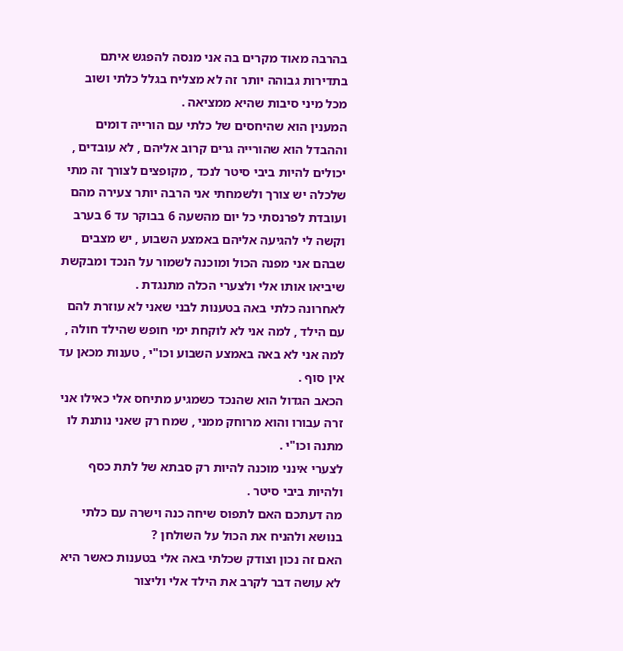בהרבה מאוד מקרים בה אני מנסה להפגש איתם בתדירות גבוהה יותר זה לא מצליח בגלל כלתי ושוב מכל מיני סיבות שהיא ממציאה .
המענין הוא שהיחסים של כלתי עם הורייה דומים וההבדל הוא שהורייה גרים קרוב אליהם , לא עובדים , יכולים להיות ביבי סיטר לנכד , מקופצים לצורך זה מתי שלכלה יש צורך ולשמחתי אני הרבה יותר צעירה מהם ועובדת לפרנסתי כל יום מהשעה 6 בבוקר עד 6 בערב וקשה לי להגיעה אליהם באמצע השבוע , יש מצבים שבהם אני מפנה הכול ומוכנה לשמור על הנכד ומבקשת שיביאו אותו אלי ולצערי הכלה מתנגדת .
לאחרונה כלתי באה בטענות לבני שאני לא עוזרת להם עם הילד , למה אני לא לוקחת ימי חופש שהילד חולה , למה אני לא באה באמצע השבוע וכו"י , טענות מכאן עד אין סוף .
הכאב הגדול הוא שהנכד כשמגיע מתיחס אלי כאילו אני זרה עבורו והוא מרוחק ממני , שמח רק שאני נותנת לו מתנה וכו"י .
לצערי אינני מוכנה להיות רק סבתא של לתת כסף ולהיות ביבי סיטר .
מה דעתכם האם לתפוס שיחה כנה וישרה עם כלתי בנושא ולהניח את הכול על השולחן ?
האם זה נכון וצודק שכלתי באה אלי בטענות כאשר היא לא עושה דבר לקרב את הילד אלי וליצור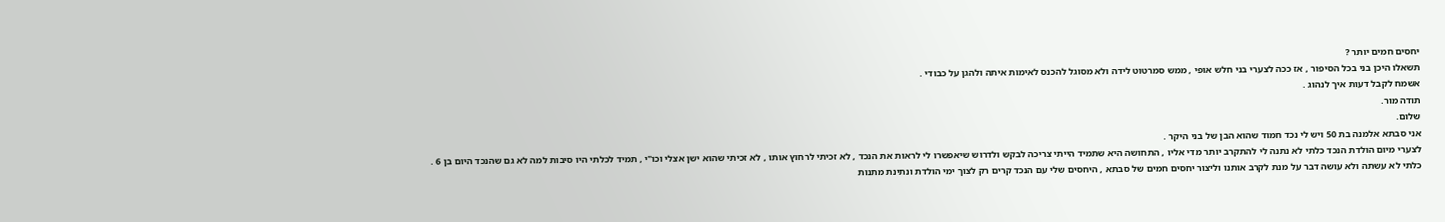יחסים חמים יותר ?
תשאלו היכן בני בכל הסיפור , אז ככה לצערי בני חלש אופי , ממש סמרטוט לידה ולא מסוגל להכנס לאימות איתה ולהגן על כבודי .
אשמח לקבל דעות איך לנהוג .
תודה מור.
שלום.
אני סבתא אלמנה בת 50 ויש לי נכד חמוד שהוא הבן של בני היקר .
לצערי מיום הולדת הנכד כלתי לא נתנה לי להתקרב יותר מדי אליו , התחושה היא שתמיד הייתי צריכה לבקש ולדרוש שיאפשרו לי לראות את הנכד , לא זכיתי לרחוץ אותו , לא זכיתי שהוא ישן אצלי וכו"י , תמיד לכלתי היו סיבות למה לא גם שהנכד היום בן 6 .
כלתי לא עשתה ולא עושה דבר על מנת לקרב אותנו וליצור יחסים חמים של סבתא , היחסים שלי עם הנכד קרים רק לצוך ימי הולדת ונתינת מתנות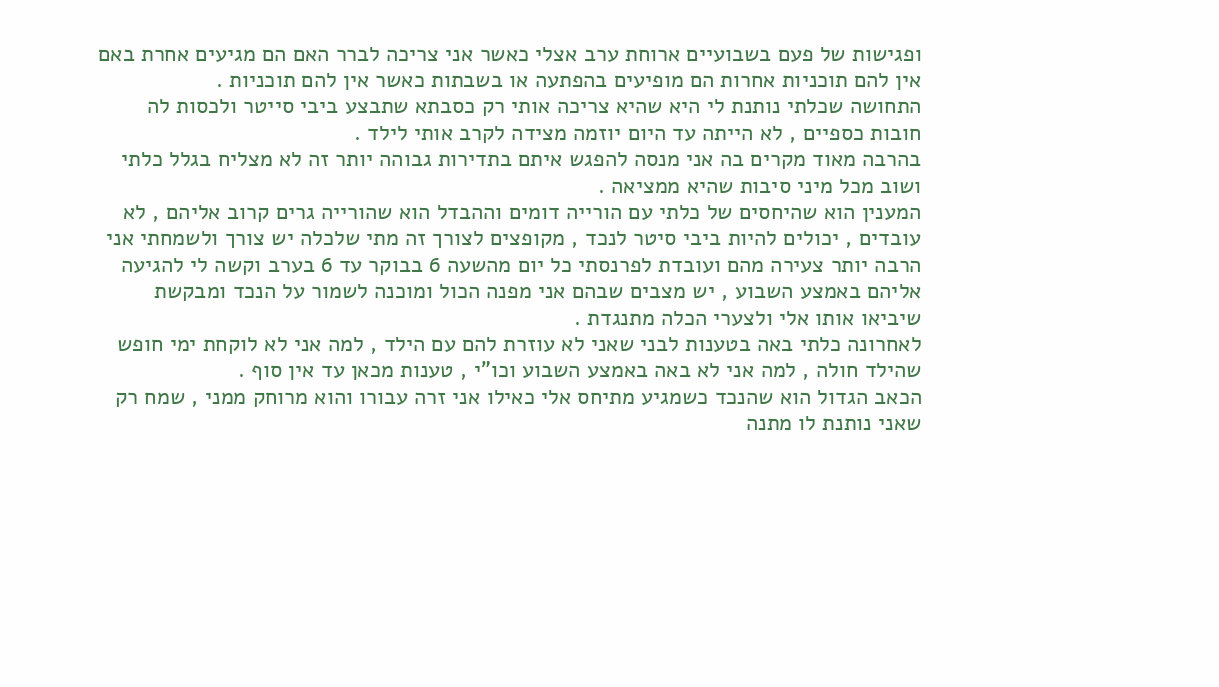ופגישות של פעם בשבועיים ארוחת ערב אצלי כאשר אני צריכה לברר האם הם מגיעים אחרת באם אין להם תוכניות אחרות הם מופיעים בהפתעה או בשבתות כאשר אין להם תוכניות .
התחושה שכלתי נותנת לי היא שהיא צריכה אותי רק כסבתא שתבצע ביבי סייטר ולכסות לה חובות כספיים , לא הייתה עד היום יוזמה מצידה לקרב אותי לילד .
בהרבה מאוד מקרים בה אני מנסה להפגש איתם בתדירות גבוהה יותר זה לא מצליח בגלל כלתי ושוב מכל מיני סיבות שהיא ממציאה .
המענין הוא שהיחסים של כלתי עם הורייה דומים וההבדל הוא שהורייה גרים קרוב אליהם , לא עובדים , יכולים להיות ביבי סיטר לנכד , מקופצים לצורך זה מתי שלכלה יש צורך ולשמחתי אני הרבה יותר צעירה מהם ועובדת לפרנסתי כל יום מהשעה 6 בבוקר עד 6 בערב וקשה לי להגיעה אליהם באמצע השבוע , יש מצבים שבהם אני מפנה הכול ומוכנה לשמור על הנכד ומבקשת שיביאו אותו אלי ולצערי הכלה מתנגדת .
לאחרונה כלתי באה בטענות לבני שאני לא עוזרת להם עם הילד , למה אני לא לוקחת ימי חופש שהילד חולה , למה אני לא באה באמצע השבוע וכו"י , טענות מכאן עד אין סוף .
הכאב הגדול הוא שהנכד כשמגיע מתיחס אלי כאילו אני זרה עבורו והוא מרוחק ממני , שמח רק שאני נותנת לו מתנה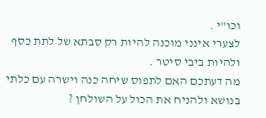וכו"י .
לצערי אינני מוכנה להיות רק סבתא של לתת כסף ולהיות ביבי סיטר .
מה דעתכם האם לתפוס שיחה כנה וישרה עם כלתי בנושא ולהניח את הכול על השולחן ?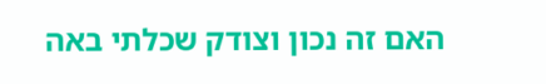האם זה נכון וצודק שכלתי באה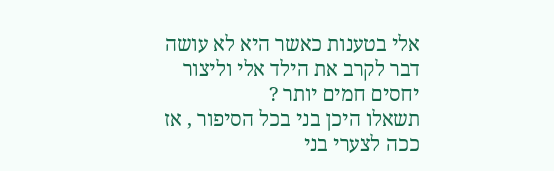אלי בטענות כאשר היא לא עושה דבר לקרב את הילד אלי וליצור יחסים חמים יותר ?
תשאלו היכן בני בכל הסיפור , אז ככה לצערי בני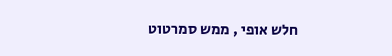חלש אופי , ממש סמרטוט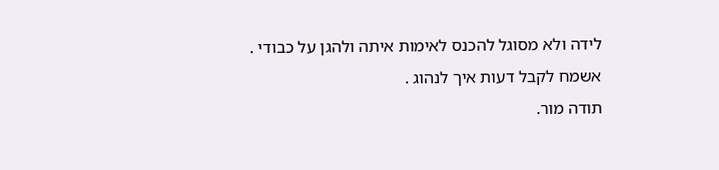לידה ולא מסוגל להכנס לאימות איתה ולהגן על כבודי .
אשמח לקבל דעות איך לנהוג .
תודה מור.